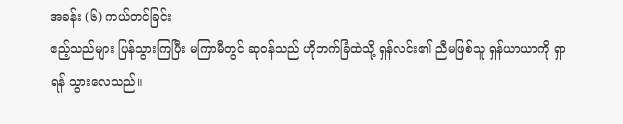အခန်း (၆) ကယ်တင်ခြင်း
ဧည့်သည်များ ပြန်သွားကြပြီး မကြာမီတွင် ဆုဝန်သည် ဟိုဘက်ခြံထဲသို့ ရှန်လင်း၏ ညီမဖြစ်သူ ရှန်ယာယာကို ရှာရန် သွားလေသည်။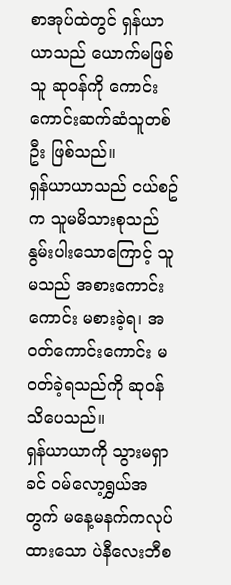စာအုပ်ထဲတွင် ရှန်ယာယာသည် ယောက်မဖြစ်သူ ဆုဝန်ကို ကောင်းကောင်းဆက်ဆံသူတစ်ဦး ဖြစ်သည်။
ရှန်ယာယာသည် ငယ်စဥ်က သူမမိသားစုသည် နွမ်းပါးသောကြောင့် သူမသည် အစားကောင်းကောင်း မစားခဲ့ရ၊ အဝတ်ကောင်းကောင်း မဝတ်ခဲ့ရသည်ကို ဆုဝန်သိပေသည်။
ရှန်ယာယာကို သွားမရှာခင် ဝမ်လော့ရွှယ်အတွက် မနေ့မနက်ကလုပ်ထားသော ပဲနီလေးဘီစ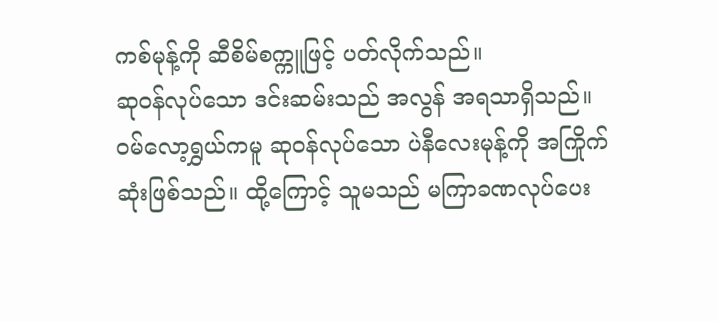ကစ်မုန့်ကို ဆီစိမ်စက္ကူဖြင့် ပတ်လိုက်သည်။
ဆုဝန်လုပ်သော ဒင်းဆမ်းသည် အလွန် အရသာရှိသည်။ ဝမ်လော့ရွှယ်ကမူ ဆုဝန်လုပ်သော ပဲနီလေးမုန့်ကို အကြိုက်ဆုံးဖြစ်သည်။ ထို့ကြောင့် သူမသည် မကြာခဏလုပ်ပေး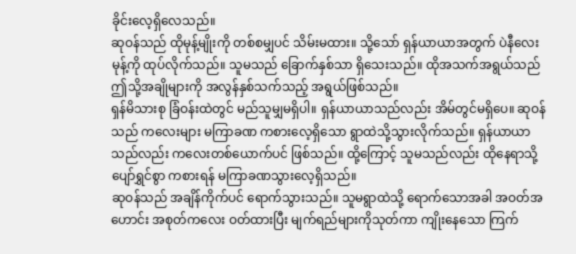ခိုင်းလေ့ရှိလေသည်။
ဆုဝန်သည် ထိုမုန့်မျိုးကို တစ်စမျှပင် သိမ်းမထား။ သို့သော် ရှန်ယာယာအတွက် ပဲနီလေးမုန့်ကို ထုပ်လိုက်သည်။ သူမသည် ခြောက်နှစ်သာ ရှိသေးသည်။ ထိုအသက်အရွယ်သည် ဤသို့အချိုများကို အလွန်နှစ်သက်သည့် အရွယ်ဖြစ်သည်။
ရှန်မိသားစု ခြံဝန်းထဲတွင် မည်သူမျှမရှိပါ။ ရှန်ယာယာသည်လည်း အိမ်တွင်မရှိပေ။ ဆုဝန်သည် ကလေးများ မကြာခဏ ကစားလေ့ရှိသော ရွာထဲသို့သွားလိုက်သည်။ ရှန်ယာယာသည်လည်း ကလေးတစ်ယောက်ပင် ဖြစ်သည်။ ထို့ကြောင့် သူမသည်လည်း ထိုနေရာသို့ ပျော်ရွှင်စွာ ကစားရန် မကြာခဏသွားလေ့ရှိသည်။
ဆုဝန်သည် အချိန်ကိုက်ပင် ရောက်သွားသည်။ သူမရွာထဲသို့ ရောက်သောအခါ အဝတ်အဟောင်း အစုတ်ကလေး ဝတ်ထားပြီး မျက်ရည်များကိုသုတ်ကာ ကျိုးနေသော ကြက်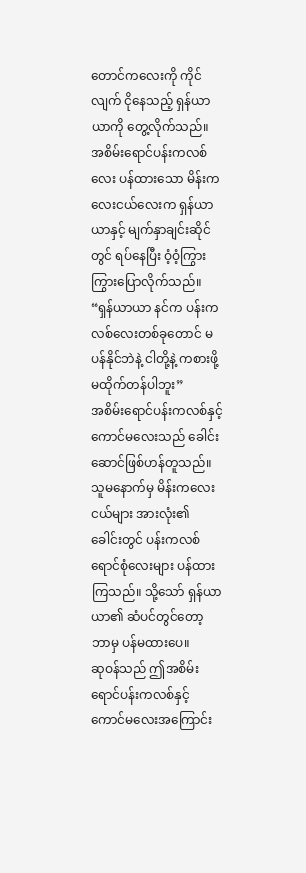တောင်ကလေးကို ကိုင်လျက် ငိုနေသည့် ရှန်ယာယာကို တွေ့လိုက်သည်။
အစိမ်းရောင်ပန်းကလစ်လေး ပန်ထားသော မိန်းကလေးငယ်လေးက ရှန်ယာယာနှင့် မျက်နှာချင်းဆိုင်တွင် ရပ်နေပြီး ဝံ့ဝံ့ကြွားကြွားပြောလိုက်သည်။
“ရှန်ယာယာ နင်က ပန်းကလစ်လေးတစ်ခုတောင် မပန်နိုင်ဘဲနဲ့ ငါတို့နဲ့ ကစားဖို့ မထိုက်တန်ပါဘူး”
အစိမ်းရောင်ပန်းကလစ်နှင့် ကောင်မလေးသည် ခေါင်းဆောင်ဖြစ်ဟန်တူသည်။ သူမနောက်မှ မိန်းကလေးငယ်များ အားလုံး၏ ခေါင်းတွင် ပန်းကလစ်ရောင်စုံလေးများ ပန်ထားကြသည်။ သို့သော် ရှန်ယာယာ၏ ဆံပင်တွင်တော့ ဘာမှ ပန်မထားပေ။
ဆုဝန်သည် ဤအစိမ်းရောင်ပန်းကလစ်နှင့် ကောင်မလေးအကြောင်း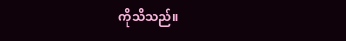ကိုသိသည်။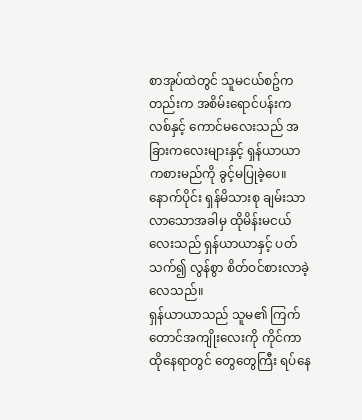စာအုပ်ထဲတွင် သူမငယ်စဥ်ကတည်းက အစိမ်းရောင်ပန်းကလစ်နှင့် ကောင်မလေးသည် အခြားကလေးများနှင့် ရှန်ယာယာ ကစားမည်ကို ခွင့်မပြုခဲ့ပေ။ နောက်ပိုင်း ရှန်မိသားစု ချမ်းသာလာသောအခါမှ ထိုမိန်းမငယ်လေးသည် ရှန်ယာယာနှင့် ပတ်သက်၍ လွန်စွာ စိတ်ဝင်စားလာခဲ့လေသည်။
ရှန်ယာယာသည် သူမ၏ ကြက်တောင်အကျိုးလေးကို ကိုင်ကာ ထိုနေရာတွင် တွေတွေကြီး ရပ်နေ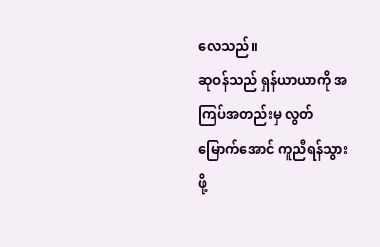လေသည်။
ဆုဝန်သည် ရှန်ယာယာကို အကြပ်အတည်းမှ လွတ်မြောက်အောင် ကူညီရန်သွားဖို့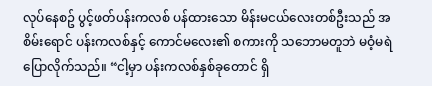လုပ်နေစဥ် ပွင့်ဖတ်ပန်းကလစ် ပန်ထားသော မိန်းမငယ်လေးတစ်ဦးသည် အစိမ်းရောင် ပန်းကလစ်နှင့် ကောင်မလေး၏ စကားကို သဘောမတူဘဲ မဝံ့မရဲ ပြောလိုက်သည်။ “ငါ့မှာ ပန်းကလစ်နှစ်ခုတောင် ရှိ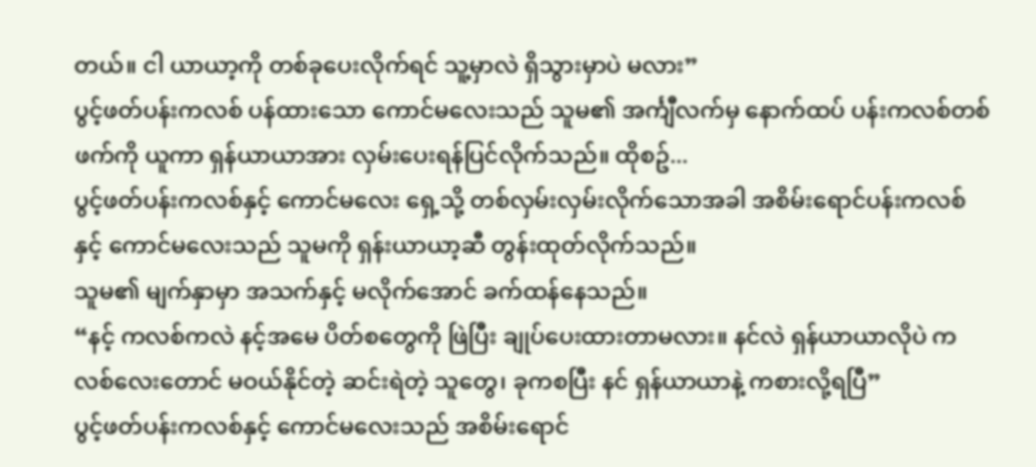တယ်။ ငါ ယာယာ့ကို တစ်ခုပေးလိုက်ရင် သူ့မှာလဲ ရှိသွားမှာပဲ မလား”
ပွင့်ဖတ်ပန်းကလစ် ပန်ထားသော ကောင်မလေးသည် သူမ၏ အင်္ကျီလက်မှ နောက်ထပ် ပန်းကလစ်တစ်ဖက်ကို ယူကာ ရှန်ယာယာအား လှမ်းပေးရန်ပြင်လိုက်သည်။ ထိုစဥ်...
ပွင့်ဖတ်ပန်းကလစ်နှင့် ကောင်မလေး ရှေ့သို့ တစ်လှမ်းလှမ်းလိုက်သောအခါ အစိမ်းရောင်ပန်းကလစ်နှင့် ကောင်မလေးသည် သူမကို ရှန်းယာယာ့ဆီ တွန်းထုတ်လိုက်သည်။
သူမ၏ မျက်နှာမှာ အသက်နှင့် မလိုက်အောင် ခက်ထန်နေသည်။
“နင့် ကလစ်ကလဲ နင့်အမေ ပိတ်စတွေကို ဖြဲပြီး ချုပ်ပေးထားတာမလား။ နင်လဲ ရှန်ယာယာလိုပဲ ကလစ်လေးတောင် မဝယ်နိုင်တဲ့ ဆင်းရဲတဲ့ သူတွေ၊ ခုကစပြီး နင် ရှန်ယာယာနဲ့ ကစားလို့ရပြီ”
ပွင့်ဖတ်ပန်းကလစ်နှင့် ကောင်မလေးသည် အစိမ်းရောင်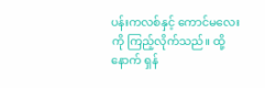ပန်းကလစ်နှင့် ကောင်မလေးကို ကြည့်လိုက်သည်။ ထို့နောက် ရှန်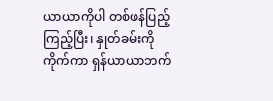ယာယာကိုပါ တစ်ဖန်ပြည့်ကြည့်ပြီး၊ နှုတ်ခမ်းကို ကိုက်ကာ ရှန်ယာယာဘက်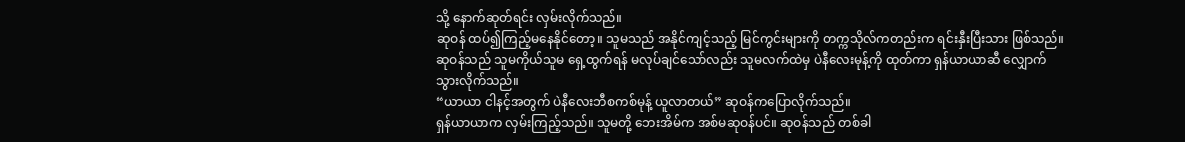သို့ နောက်ဆုတ်ရင်း လှမ်းလိုက်သည်။
ဆုဝန် ထပ်၍ကြည့်မနေနိုင်တော့။ သူမသည် အနိုင်ကျင့်သည့် မြင်ကွင်းများကို တက္ကသိုလ်ကတည်းက ရင်းနှီးပြီးသား ဖြစ်သည်။
ဆုဝန်သည် သူမကိုယ်သူမ ရှေ့ထွက်ရန် မလုပ်ချင်သော်လည်း သူမလက်ထဲမှ ပဲနီလေးမုန့်ကို ထုတ်ကာ ရှန်ယာယာဆီ လျှောက်သွားလိုက်သည်။
“ယာယာ ငါနင့်အတွက် ပဲနီလေးဘီစကစ်မုန့် ယူလာတယ်” ဆုဝန်ကပြောလိုက်သည်။
ရှန်ယာယာက လှမ်းကြည့်သည်။ သူမတို့ ဘေးအိမ်က အစ်မဆုဝန်ပင်။ ဆုဝန်သည် တစ်ခါ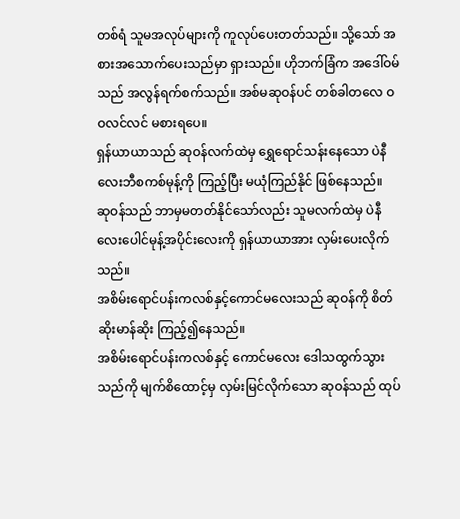တစ်ရံ သူမအလုပ်များကို ကူလုပ်ပေးတတ်သည်။ သို့သော် အစားအသောက်ပေးသည်မှာ ရှားသည်။ ဟိုဘက်ခြံက အဒေါ်ဝမ်သည် အလွန်ရက်စက်သည်။ အစ်မဆုဝန်ပင် တစ်ခါတလေ ဝဝလင်လင် မစားရပေ။
ရှန်ယာယာသည် ဆုဝန်လက်ထဲမှ ရွှေရောင်သန်းနေသော ပဲနီလေးဘီစကစ်မုန့်ကို ကြည့်ပြီး မယုံကြည်နိုင် ဖြစ်နေသည်။
ဆုဝန်သည် ဘာမှမတတ်နိုင်သော်လည်း သူမလက်ထဲမှ ပဲနီလေးပေါင်မုန့်အပိုင်းလေးကို ရှန်ယာယာအား လှမ်းပေးလိုက်သည်။
အစိမ်းရောင်ပန်းကလစ်နှင့်ကောင်မလေးသည် ဆုဝန်ကို စိတ်ဆိုးမာန်ဆိုး ကြည့်၍နေသည်။
အစိမ်းရောင်ပန်းကလစ်နှင့် ကောင်မလေး ဒေါသထွက်သွားသည်ကို မျက်စိထောင့်မှ လှမ်းမြင်လိုက်သော ဆုဝန်သည် ထုပ်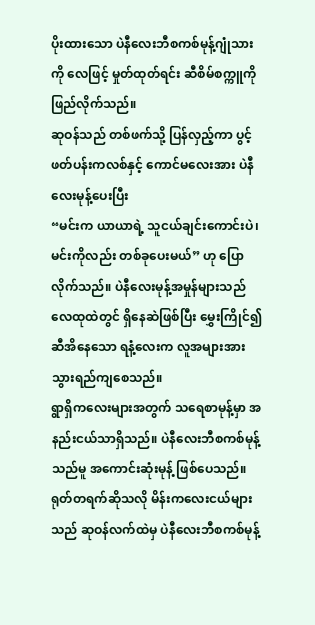ပိုးထားသော ပဲနီလေးဘီစကစ်မုန့်ဂျုံသားကို လေဖြင့် မှုတ်ထုတ်ရင်း ဆီစိမ်စက္ကူကို ဖြည်လိုက်သည်။
ဆုဝန်သည် တစ်ဖက်သို့ ပြန်လှည့်ကာ ပွင့်ဖတ်ပန်းကလစ်နှင့် ကောင်မလေးအား ပဲနီလေးမုန့်ပေးပြီး
“မင်းက ယာယာရဲ့ သူငယ်ချင်းကောင်းပဲ၊ မင်းကိုလည်း တစ်ခုပေးမယ်” ဟု ပြောလိုက်သည်။ ပဲနီလေးမုန့်အမှုန်များသည် လေထုထဲတွင် ရှိနေဆဲဖြစ်ပြီး မွှေးကြိုင်၍ ဆီအိနေသော ရနံ့လေးက လူအများအား သွားရည်ကျစေသည်။
ရွာရှိကလေးများအတွက် သရေစာမုန့်မှာ အနည်းငယ်သာရှိသည်။ ပဲနီလေးဘီစကစ်မုန့်သည်မူ အကောင်းဆုံးမုန့် ဖြစ်ပေသည်။
ရုတ်တရက်ဆိုသလို မိန်းကလေးငယ်များသည် ဆုဝန်လက်ထဲမှ ပဲနီလေးဘီစကစ်မုန့်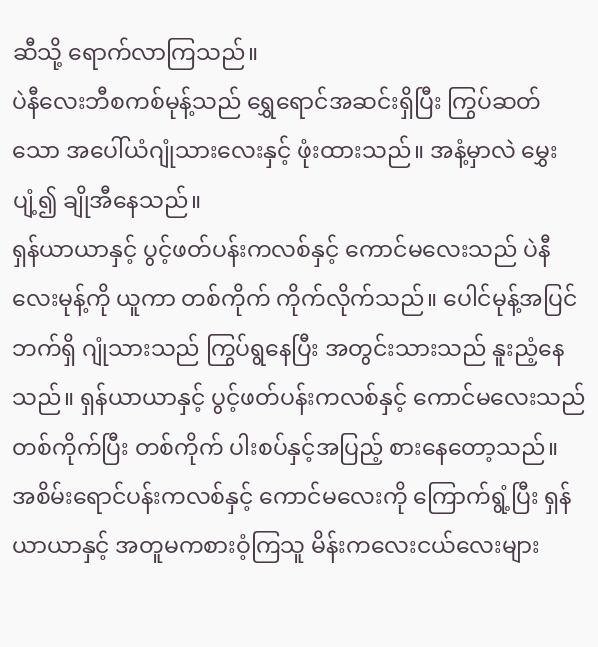ဆီသို့ ရောက်လာကြသည်။
ပဲနီလေးဘီစကစ်မုန့်သည် ရွှေရောင်အဆင်းရှိပြီး ကြွပ်ဆတ်သော အပေါ်ယံဂျုံသားလေးနှင့် ဖုံးထားသည်။ အနံ့မှာလဲ မွှေးပျံ့၍ ချိုအီနေသည်။
ရှန်ယာယာနှင့် ပွင့်ဖတ်ပန်းကလစ်နှင့် ကောင်မလေးသည် ပဲနီလေးမုန့်ကို ယူကာ တစ်ကိုက် ကိုက်လိုက်သည်။ ပေါင်မုန့်အပြင်ဘက်ရှိ ဂျုံသားသည် ကြွပ်ရွနေပြီး အတွင်းသားသည် နူးညံ့နေသည်။ ရှန်ယာယာနှင့် ပွင့်ဖတ်ပန်းကလစ်နှင့် ကောင်မလေးသည် တစ်ကိုက်ပြီး တစ်ကိုက် ပါးစပ်နှင့်အပြည့် စားနေတော့သည်။
အစိမ်းရောင်ပန်းကလစ်နှင့် ကောင်မလေးကို ကြောက်ရွံ့ပြီး ရှန်ယာယာနှင့် အတူမကစားဝံ့ကြသူ မိန်းကလေးငယ်လေးများ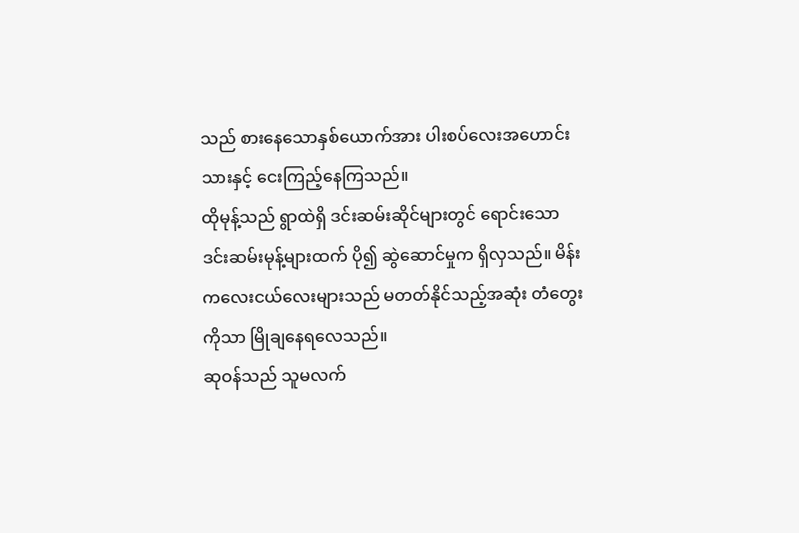သည် စားနေသောနှစ်ယောက်အား ပါးစပ်လေးအဟောင်းသားနှင့် ငေးကြည့်နေကြသည်။
ထိုမုန့်သည် ရွာထဲရှိ ဒင်းဆမ်းဆိုင်များတွင် ရောင်းသော ဒင်းဆမ်းမုန့်များထက် ပို၍ ဆွဲဆောင်မှုက ရှိလှသည်။ မိန်းကလေးငယ်လေးများသည် မတတ်နိုင်သည့်အဆုံး တံတွေးကိုသာ မြိုချနေရလေသည်။
ဆုဝန်သည် သူမလက်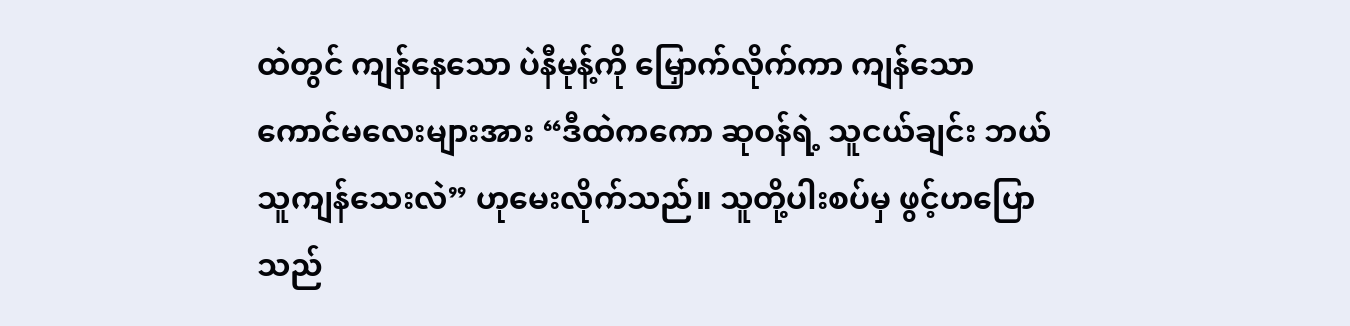ထဲတွင် ကျန်နေသော ပဲနီမုန့်ကို မြှောက်လိုက်ကာ ကျန်သော ကောင်မလေးများအား “ဒီထဲကကော ဆုဝန်ရဲ့ သူငယ်ချင်း ဘယ်သူကျန်သေးလဲ” ဟုမေးလိုက်သည်။ သူတို့ပါးစပ်မှ ဖွင့်ဟပြောသည်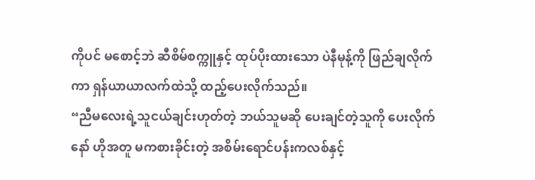ကိုပင် မစောင့်ဘဲ ဆီစိမ်စက္ကူနှင့် ထုပ်ပိုးထားသော ပဲနီမုန့်ကို ဖြည်ချလိုက်ကာ ရှန်ယာယာလက်ထဲသို့ ထည့်ပေးလိုက်သည်။
“ညီမလေးရဲ့သူငယ်ချင်းဟုတ်တဲ့ ဘယ်သူမဆို ပေးချင်တဲ့သူကို ပေးလိုက်နော် ဟိုအတူ မကစားခိုင်းတဲ့ အစိမ်းရောင်ပန်းကလစ်နှင့်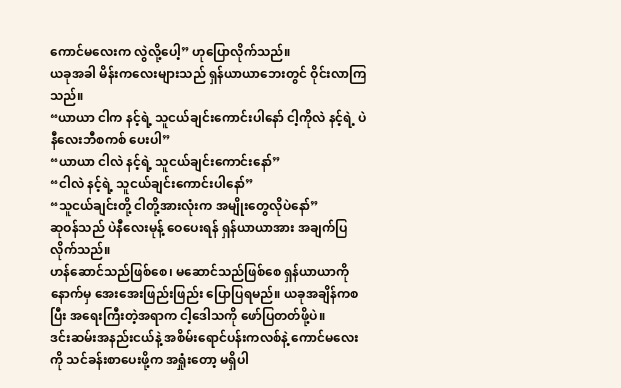ကောင်မလေးက လွဲလို့ပေါ့” ဟုပြောလိုက်သည်။
ယခုအခါ မိန်းကလေးများသည် ရှန်ယာယာဘေးတွင် ဝိုင်းလာကြသည်။
“ယာယာ ငါက နင့်ရဲ့ သူငယ်ချင်းကောင်းပါနော် ငါ့ကိုလဲ နင့်ရဲ့ ပဲနီလေးဘီစကစ် ပေးပါ”
“ယာယာ ငါလဲ နင့်ရဲ့ သူငယ်ချင်းကောင်းနော်”
“ငါလဲ နင့်ရဲ့ သူငယ်ချင်းကောင်းပါနော်”
“သူငယ်ချင်းတို့ ငါတို့အားလုံးက အမျိုးတွေလိုပဲနော်”
ဆုဝန်သည် ပဲနီလေးမုန့် ဝေပေးရန် ရှန်ယာယာအား အချက်ပြလိုက်သည်။
ဟန်ဆောင်သည်ဖြစ်စေ၊ မဆောင်သည်ဖြစ်စေ ရှန်ယာယာကို နောက်မှ အေးအေးဖြည်းဖြည်း ပြောပြရမည်။ ယခုအချိန်ကစပြီး အရေးကြီးတဲ့အရာက ငါ့ဒေါသကို ဖော်ပြတတ်ဖို့ပဲ။
ဒင်းဆမ်းအနည်းငယ်နဲ့ အစိမ်းရောင်ပန်းကလစ်နဲ့ ကောင်မလေးကို သင်ခန်းစာပေးဖို့က အရှုံးတော့ မရှိပါ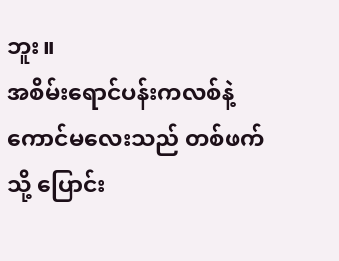ဘူး။
အစိမ်းရောင်ပန်းကလစ်နဲ့ ကောင်မလေးသည် တစ်ဖက်သို့ ပြောင်း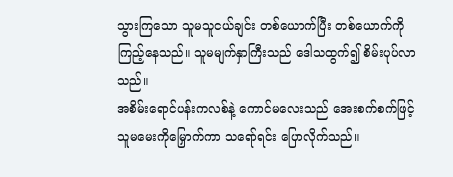သွားကြသော သူမသူငယ်ချင်း တစ်ယောက်ပြီး တစ်ယောက်ကို ကြည့်နေသည်။ သူမမျက်နှာကြီးသည် ဒေါသထွက်၍ စိမ်းပုပ်လာသည်။
အစိမ်းရောင်ပန်းကလစ်နဲ့ ကောင်မလေးသည် အေးစက်စက်ဖြင့် သူမမေးကိုမြှောက်ကာ သရော်ရင်း ပြောလိုက်သည်။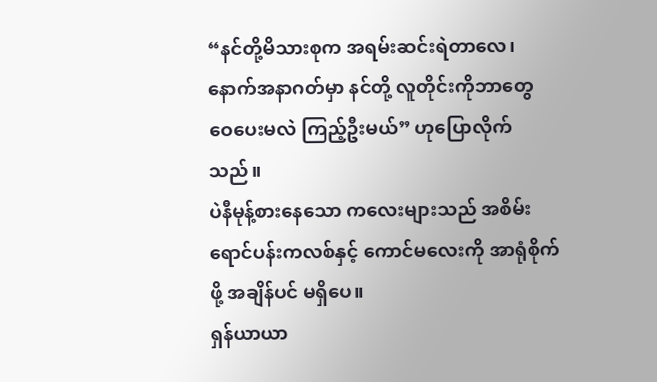“နင်တို့မိသားစုက အရမ်းဆင်းရဲတာလေ၊ နောက်အနာဂတ်မှာ နင်တို့ လူတိုင်းကိုဘာတွေ ဝေပေးမလဲ ကြည့်ဦးမယ်” ဟုပြောလိုက်သည်။
ပဲနီမုန့်စားနေသော ကလေးများသည် အစိမ်းရောင်ပန်းကလစ်နှင့် ကောင်မလေးကို အာရုံစိုက်ဖို့ အချိန်ပင် မရှိပေ။
ရှန်ယာယာ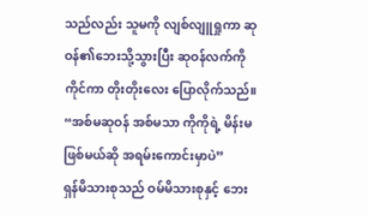သည်လည်း သူမကို လျစ်လျူရှုကာ ဆုဝန်၏ဘေးသို့သွားပြီး ဆုဝန်လက်ကို ကိုင်ကာ တိုးတိုးလေး ပြောလိုက်သည်။ “အစ်မဆုဝန် အစ်မသာ ကိုကိုရဲ့ မိန်းမဖြစ်မယ်ဆို အရမ်းကောင်းမှာပဲ”
ရှန်မိသားစုသည် ဝမ်မိသားစုနှင့် ဘေး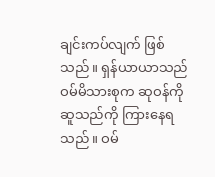ချင်းကပ်လျက် ဖြစ်သည်။ ရှန်ယာယာသည် ဝမ်မိသားစုက ဆုဝန်ကို ဆူသည်ကို ကြားနေရသည်။ ဝမ်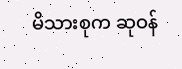မိသားစုက ဆုဝန်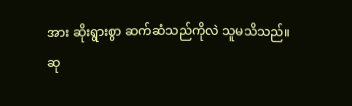အား ဆိုးရွားစွာ ဆက်ဆံသည်ကိုလဲ သူမသိသည်။
ဆု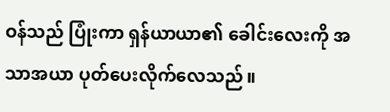ဝန်သည် ပြုံးကာ ရှန်ယာယာ၏ ခေါင်းလေးကို အသာအယာ ပုတ်ပေးလိုက်လေသည်။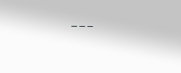---